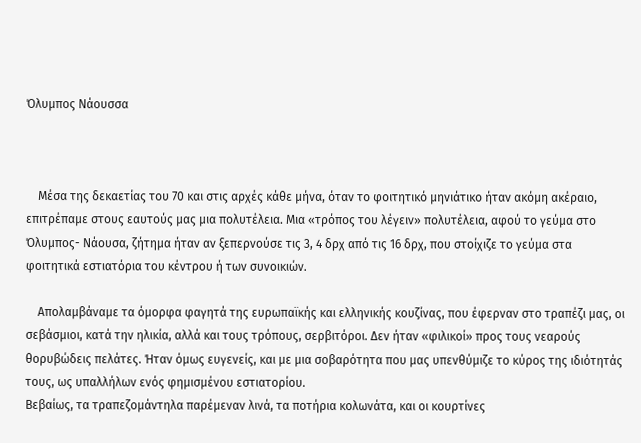Όλυμπος Νάουσσα



    Μέσα της δεκαετίας του 70 και στις αρχές κάθε μήνα, όταν το φοιτητικό μηνιάτικο ήταν ακόμη ακέραιο, επιτρέπαμε στους εαυτούς μας μια πολυτέλεια. Μια «τρόπος του λέγειν» πολυτέλεια, αφού το γεύμα στο Όλυμπος- Νάουσα, ζήτημα ήταν αν ξεπερνούσε τις 3, 4 δρχ από τις 16 δρχ, που στοίχιζε το γεύμα στα φοιτητικά εστιατόρια του κέντρου ή των συνοικιών.

    Απολαμβάναμε τα όμορφα φαγητά της ευρωπαϊκής και ελληνικής κουζίνας, που έφερναν στο τραπέζι μας, οι σεβάσμιοι, κατά την ηλικία, αλλά και τους τρόπους, σερβιτόροι. Δεν ήταν «φιλικοί» προς τους νεαρούς θορυβώδεις πελάτες. Ήταν όμως ευγενείς, και με μια σοβαρότητα που μας υπενθύμιζε το κύρος της ιδιότητάς τους, ως υπαλλήλων ενός φημισμένου εστιατορίου.
Βεβαίως, τα τραπεζομάντηλα παρέμεναν λινά, τα ποτήρια κολωνάτα, και οι κουρτίνες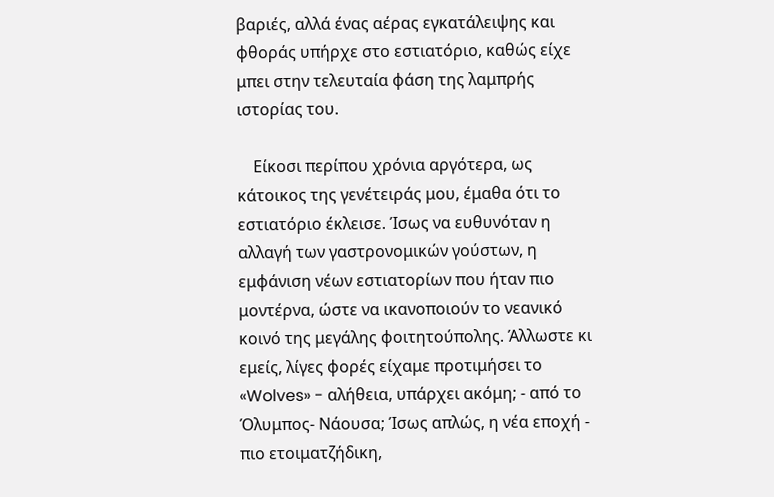βαριές, αλλά ένας αέρας εγκατάλειψης και φθοράς υπήρχε στο εστιατόριο, καθώς είχε μπει στην τελευταία φάση της λαμπρής ιστορίας του.

    Είκοσι περίπου χρόνια αργότερα, ως κάτοικος της γενέτειράς μου, έμαθα ότι το εστιατόριο έκλεισε. Ίσως να ευθυνόταν η αλλαγή των γαστρονομικών γούστων, η εμφάνιση νέων εστιατορίων που ήταν πιο μοντέρνα, ώστε να ικανοποιούν το νεανικό κοινό της μεγάλης φοιτητούπολης. Άλλωστε κι εμείς, λίγες φορές είχαμε προτιμήσει το «Wolves» - αλήθεια, υπάρχει ακόμη; - από το Όλυμπος- Νάουσα; Ίσως απλώς, η νέα εποχή - πιο ετοιματζήδικη,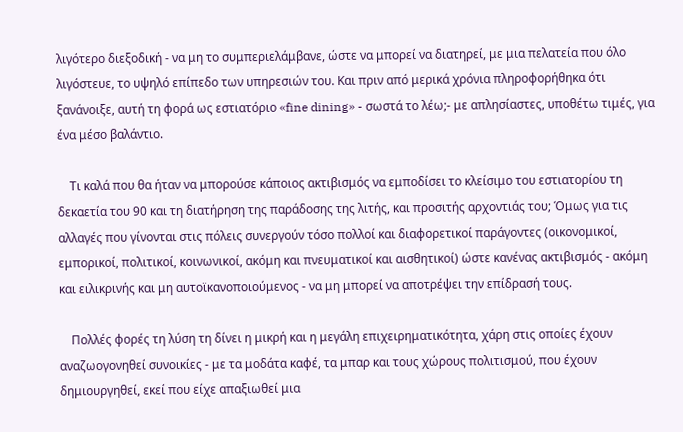λιγότερο διεξοδική - να μη το συμπεριελάμβανε, ώστε να μπορεί να διατηρεί, με μια πελατεία που όλο λιγόστευε, το υψηλό επίπεδο των υπηρεσιών του. Και πριν από μερικά χρόνια πληροφορήθηκα ότι ξανάνοιξε, αυτή τη φορά ως εστιατόριο «fine dining» - σωστά το λέω;- με απλησίαστες, υποθέτω τιμές, για ένα μέσο βαλάντιο.

    Τι καλά που θα ήταν να μπορούσε κάποιος ακτιβισμός να εμποδίσει το κλείσιμο του εστιατορίου τη δεκαετία του 90 και τη διατήρηση της παράδοσης της λιτής, και προσιτής αρχοντιάς του; Όμως για τις αλλαγές που γίνονται στις πόλεις συνεργούν τόσο πολλοί και διαφορετικοί παράγοντες (οικονομικοί, εμπορικοί, πολιτικοί, κοινωνικοί, ακόμη και πνευματικοί και αισθητικοί) ώστε κανένας ακτιβισμός - ακόμη και ειλικρινής και μη αυτοϊκανοποιούμενος - να μη μπορεί να αποτρέψει την επίδρασή τους.

    Πολλές φορές τη λύση τη δίνει η μικρή και η μεγάλη επιχειρηματικότητα, χάρη στις οποίες έχουν αναζωογονηθεί συνοικίες - με τα μοδάτα καφέ, τα μπαρ και τους χώρους πολιτισμού, που έχουν δημιουργηθεί, εκεί που είχε απαξιωθεί μια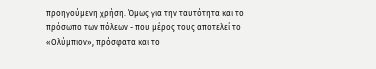προηγούμενη χρήση. Όμως για την ταυτότητα και το πρόσωπο των πόλεων - που μέρος τους αποτελεί το «Ολύμπιον», πρόσφατα και το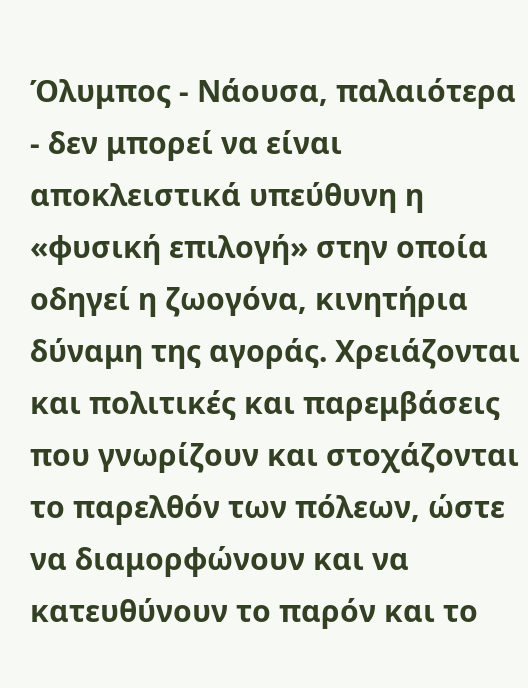Όλυμπος - Νάουσα, παλαιότερα - δεν μπορεί να είναι αποκλειστικά υπεύθυνη η «φυσική επιλογή» στην οποία οδηγεί η ζωογόνα, κινητήρια δύναμη της αγοράς. Χρειάζονται και πολιτικές και παρεμβάσεις που γνωρίζουν και στοχάζονται το παρελθόν των πόλεων, ώστε να διαμορφώνουν και να κατευθύνουν το παρόν και το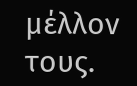μέλλον τους.